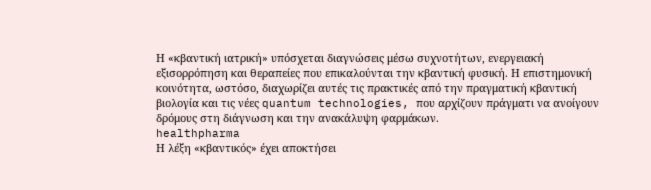Η «κβαντική ιατρική» υπόσχεται διαγνώσεις μέσω συχνοτήτων, ενεργειακή εξισορρόπηση και θεραπείες που επικαλούνται την κβαντική φυσική. Η επιστημονική κοινότητα, ωστόσο, διαχωρίζει αυτές τις πρακτικές από την πραγματική κβαντική βιολογία και τις νέες quantum technologies, που αρχίζουν πράγματι να ανοίγουν δρόμους στη διάγνωση και την ανακάλυψη φαρμάκων.
healthpharma
Η λέξη «κβαντικός» έχει αποκτήσει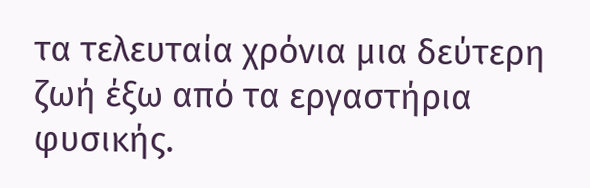τα τελευταία χρόνια μια δεύτερη ζωή έξω από τα εργαστήρια φυσικής.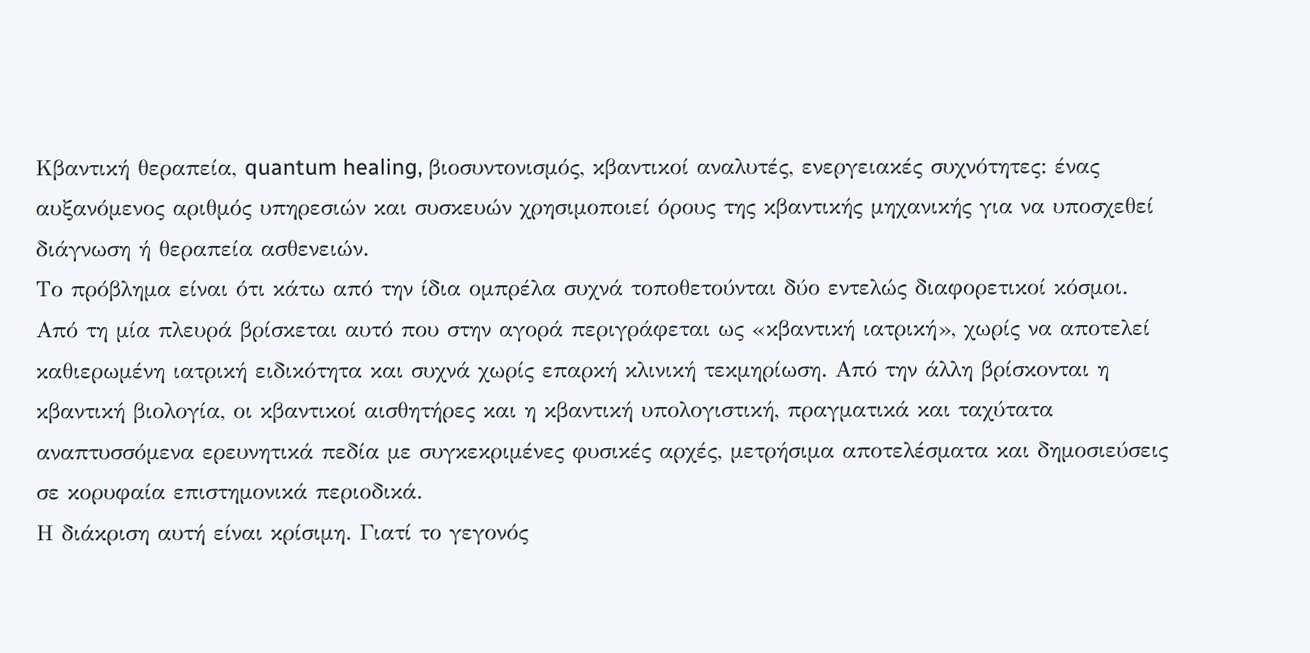Κβαντική θεραπεία, quantum healing, βιοσυντονισμός, κβαντικοί αναλυτές, ενεργειακές συχνότητες: ένας αυξανόμενος αριθμός υπηρεσιών και συσκευών χρησιμοποιεί όρους της κβαντικής μηχανικής για να υποσχεθεί διάγνωση ή θεραπεία ασθενειών.
Το πρόβλημα είναι ότι κάτω από την ίδια ομπρέλα συχνά τοποθετούνται δύο εντελώς διαφορετικοί κόσμοι.
Από τη μία πλευρά βρίσκεται αυτό που στην αγορά περιγράφεται ως «κβαντική ιατρική», χωρίς να αποτελεί καθιερωμένη ιατρική ειδικότητα και συχνά χωρίς επαρκή κλινική τεκμηρίωση. Από την άλλη βρίσκονται η κβαντική βιολογία, οι κβαντικοί αισθητήρες και η κβαντική υπολογιστική, πραγματικά και ταχύτατα αναπτυσσόμενα ερευνητικά πεδία με συγκεκριμένες φυσικές αρχές, μετρήσιμα αποτελέσματα και δημοσιεύσεις σε κορυφαία επιστημονικά περιοδικά.
Η διάκριση αυτή είναι κρίσιμη. Γιατί το γεγονός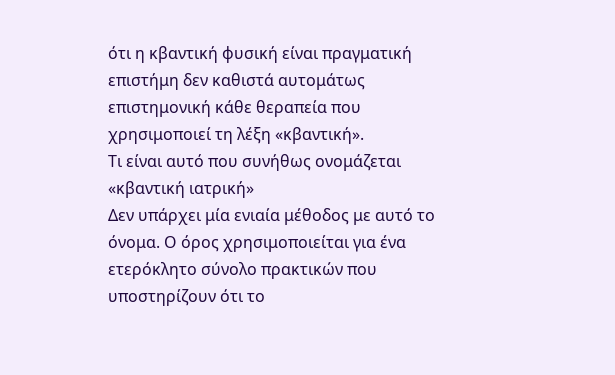ότι η κβαντική φυσική είναι πραγματική επιστήμη δεν καθιστά αυτομάτως επιστημονική κάθε θεραπεία που χρησιμοποιεί τη λέξη «κβαντική».
Τι είναι αυτό που συνήθως ονομάζεται «κβαντική ιατρική»
Δεν υπάρχει μία ενιαία μέθοδος με αυτό το όνομα. Ο όρος χρησιμοποιείται για ένα ετερόκλητο σύνολο πρακτικών που υποστηρίζουν ότι το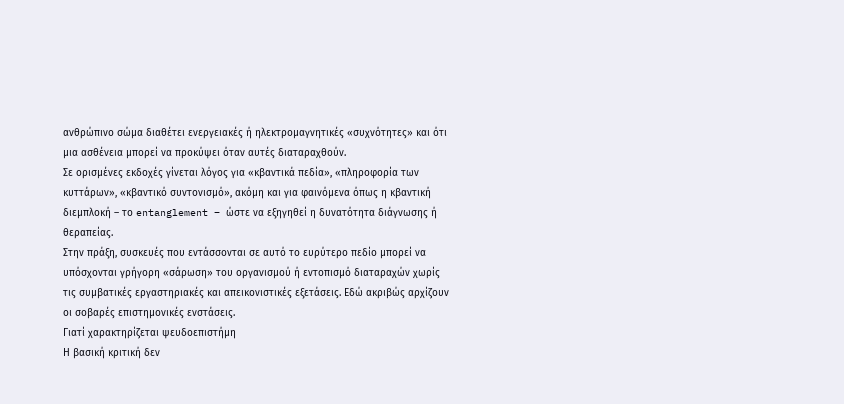ανθρώπινο σώμα διαθέτει ενεργειακές ή ηλεκτρομαγνητικές «συχνότητες» και ότι μια ασθένεια μπορεί να προκύψει όταν αυτές διαταραχθούν.
Σε ορισμένες εκδοχές γίνεται λόγος για «κβαντικά πεδία», «πληροφορία των κυττάρων», «κβαντικό συντονισμό», ακόμη και για φαινόμενα όπως η κβαντική διεμπλοκή – το entanglement – ώστε να εξηγηθεί η δυνατότητα διάγνωσης ή θεραπείας.
Στην πράξη, συσκευές που εντάσσονται σε αυτό το ευρύτερο πεδίο μπορεί να υπόσχονται γρήγορη «σάρωση» του οργανισμού ή εντοπισμό διαταραχών χωρίς τις συμβατικές εργαστηριακές και απεικονιστικές εξετάσεις. Εδώ ακριβώς αρχίζουν οι σοβαρές επιστημονικές ενστάσεις.
Γιατί χαρακτηρίζεται ψευδοεπιστήμη
Η βασική κριτική δεν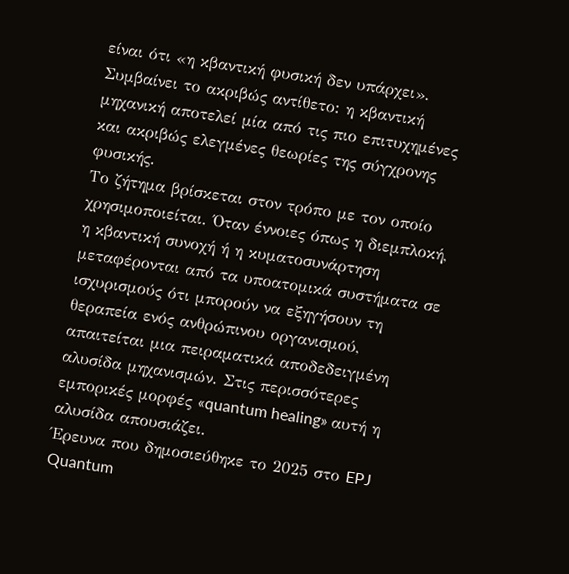είναι ότι «η κβαντική φυσική δεν υπάρχει». Συμβαίνει το ακριβώς αντίθετο: η κβαντική μηχανική αποτελεί μία από τις πιο επιτυχημένες και ακριβώς ελεγμένες θεωρίες της σύγχρονης φυσικής.
Το ζήτημα βρίσκεται στον τρόπο με τον οποίο χρησιμοποιείται. Όταν έννοιες όπως η διεμπλοκή, η κβαντική συνοχή ή η κυματοσυνάρτηση μεταφέρονται από τα υποατομικά συστήματα σε ισχυρισμούς ότι μπορούν να εξηγήσουν τη θεραπεία ενός ανθρώπινου οργανισμού, απαιτείται μια πειραματικά αποδεδειγμένη αλυσίδα μηχανισμών. Στις περισσότερες εμπορικές μορφές «quantum healing» αυτή η αλυσίδα απουσιάζει.
Έρευνα που δημοσιεύθηκε το 2025 στο EPJ Quantum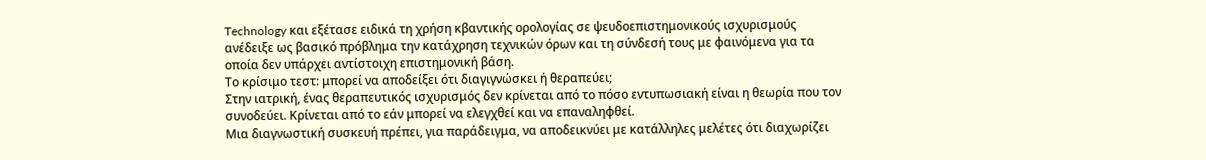Technology και εξέτασε ειδικά τη χρήση κβαντικής ορολογίας σε ψευδοεπιστημονικούς ισχυρισμούς ανέδειξε ως βασικό πρόβλημα την κατάχρηση τεχνικών όρων και τη σύνδεσή τους με φαινόμενα για τα οποία δεν υπάρχει αντίστοιχη επιστημονική βάση.
Το κρίσιμο τεστ: μπορεί να αποδείξει ότι διαγιγνώσκει ή θεραπεύει;
Στην ιατρική, ένας θεραπευτικός ισχυρισμός δεν κρίνεται από το πόσο εντυπωσιακή είναι η θεωρία που τον συνοδεύει. Κρίνεται από το εάν μπορεί να ελεγχθεί και να επαναληφθεί.
Μια διαγνωστική συσκευή πρέπει, για παράδειγμα, να αποδεικνύει με κατάλληλες μελέτες ότι διαχωρίζει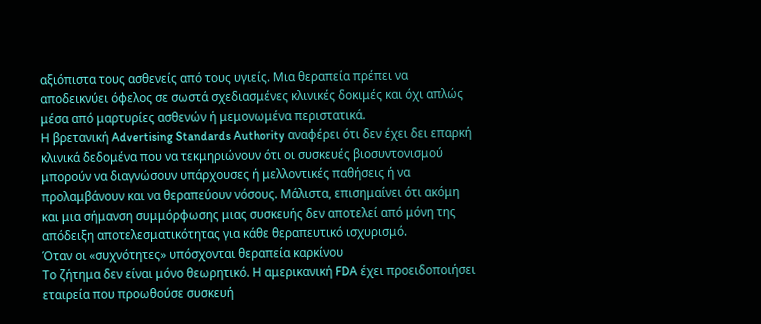αξιόπιστα τους ασθενείς από τους υγιείς. Μια θεραπεία πρέπει να αποδεικνύει όφελος σε σωστά σχεδιασμένες κλινικές δοκιμές και όχι απλώς μέσα από μαρτυρίες ασθενών ή μεμονωμένα περιστατικά.
Η βρετανική Advertising Standards Authority αναφέρει ότι δεν έχει δει επαρκή κλινικά δεδομένα που να τεκμηριώνουν ότι οι συσκευές βιοσυντονισμού μπορούν να διαγνώσουν υπάρχουσες ή μελλοντικές παθήσεις ή να προλαμβάνουν και να θεραπεύουν νόσους. Μάλιστα, επισημαίνει ότι ακόμη και μια σήμανση συμμόρφωσης μιας συσκευής δεν αποτελεί από μόνη της απόδειξη αποτελεσματικότητας για κάθε θεραπευτικό ισχυρισμό.
Όταν οι «συχνότητες» υπόσχονται θεραπεία καρκίνου
Το ζήτημα δεν είναι μόνο θεωρητικό. Η αμερικανική FDA έχει προειδοποιήσει εταιρεία που προωθούσε συσκευή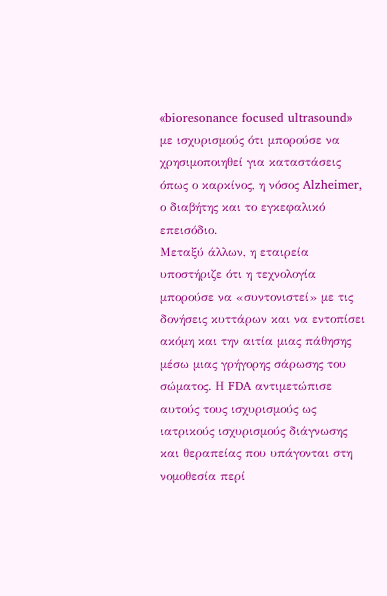«bioresonance focused ultrasound» με ισχυρισμούς ότι μπορούσε να χρησιμοποιηθεί για καταστάσεις όπως ο καρκίνος, η νόσος Alzheimer, ο διαβήτης και το εγκεφαλικό επεισόδιο.
Μεταξύ άλλων, η εταιρεία υποστήριζε ότι η τεχνολογία μπορούσε να «συντονιστεί» με τις δονήσεις κυττάρων και να εντοπίσει ακόμη και την αιτία μιας πάθησης μέσω μιας γρήγορης σάρωσης του σώματος. Η FDA αντιμετώπισε αυτούς τους ισχυρισμούς ως ιατρικούς ισχυρισμούς διάγνωσης και θεραπείας που υπάγονται στη νομοθεσία περί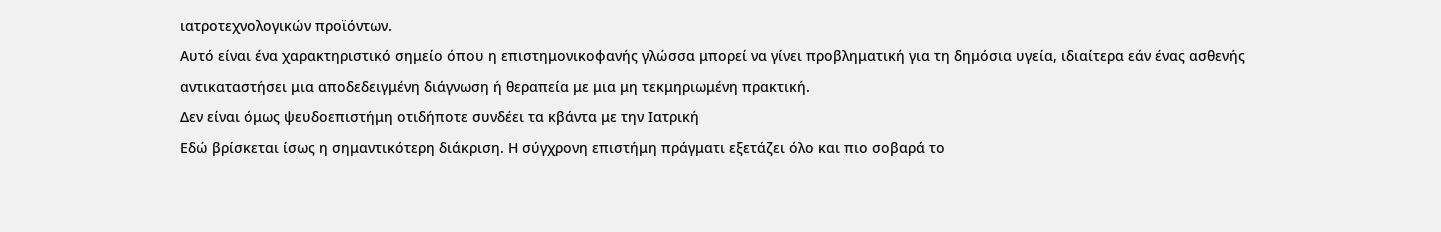ιατροτεχνολογικών προϊόντων.
Αυτό είναι ένα χαρακτηριστικό σημείο όπου η επιστημονικοφανής γλώσσα μπορεί να γίνει προβληματική για τη δημόσια υγεία, ιδιαίτερα εάν ένας ασθενής αντικαταστήσει μια αποδεδειγμένη διάγνωση ή θεραπεία με μια μη τεκμηριωμένη πρακτική.
Δεν είναι όμως ψευδοεπιστήμη οτιδήποτε συνδέει τα κβάντα με την Ιατρική
Εδώ βρίσκεται ίσως η σημαντικότερη διάκριση. Η σύγχρονη επιστήμη πράγματι εξετάζει όλο και πιο σοβαρά το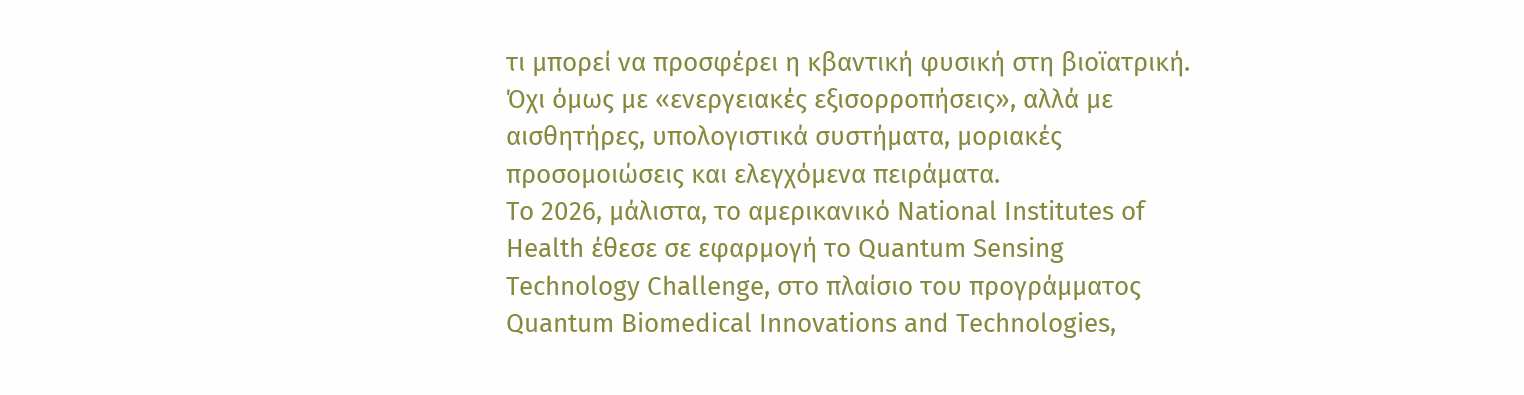τι μπορεί να προσφέρει η κβαντική φυσική στη βιοϊατρική. Όχι όμως με «ενεργειακές εξισορροπήσεις», αλλά με αισθητήρες, υπολογιστικά συστήματα, μοριακές προσομοιώσεις και ελεγχόμενα πειράματα.
Το 2026, μάλιστα, το αμερικανικό National Institutes of Health έθεσε σε εφαρμογή το Quantum Sensing Technology Challenge, στο πλαίσιο του προγράμματος Quantum Biomedical Innovations and Technologies,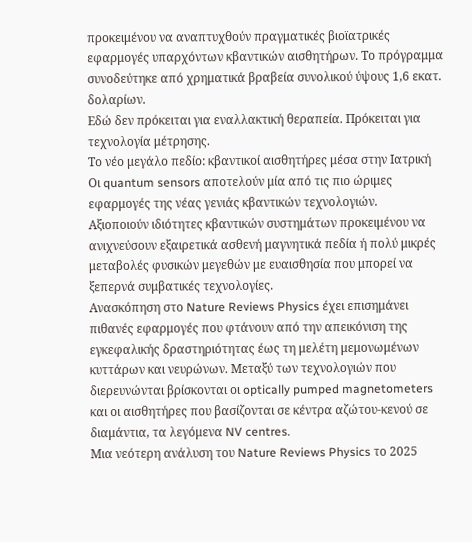προκειμένου να αναπτυχθούν πραγματικές βιοϊατρικές εφαρμογές υπαρχόντων κβαντικών αισθητήρων. Το πρόγραμμα συνοδεύτηκε από χρηματικά βραβεία συνολικού ύψους 1,6 εκατ. δολαρίων.
Εδώ δεν πρόκειται για εναλλακτική θεραπεία. Πρόκειται για τεχνολογία μέτρησης.
Το νέο μεγάλο πεδίο: κβαντικοί αισθητήρες μέσα στην Ιατρική
Οι quantum sensors αποτελούν μία από τις πιο ώριμες εφαρμογές της νέας γενιάς κβαντικών τεχνολογιών.
Αξιοποιούν ιδιότητες κβαντικών συστημάτων προκειμένου να ανιχνεύσουν εξαιρετικά ασθενή μαγνητικά πεδία ή πολύ μικρές μεταβολές φυσικών μεγεθών με ευαισθησία που μπορεί να ξεπερνά συμβατικές τεχνολογίες.
Ανασκόπηση στο Nature Reviews Physics έχει επισημάνει πιθανές εφαρμογές που φτάνουν από την απεικόνιση της εγκεφαλικής δραστηριότητας έως τη μελέτη μεμονωμένων κυττάρων και νευρώνων. Μεταξύ των τεχνολογιών που διερευνώνται βρίσκονται οι optically pumped magnetometers και οι αισθητήρες που βασίζονται σε κέντρα αζώτου-κενού σε διαμάντια, τα λεγόμενα NV centres.
Μια νεότερη ανάλυση του Nature Reviews Physics το 2025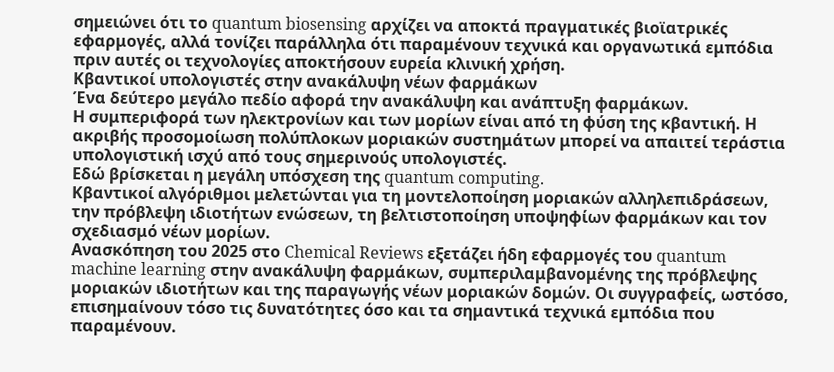σημειώνει ότι το quantum biosensing αρχίζει να αποκτά πραγματικές βιοϊατρικές εφαρμογές, αλλά τονίζει παράλληλα ότι παραμένουν τεχνικά και οργανωτικά εμπόδια πριν αυτές οι τεχνολογίες αποκτήσουν ευρεία κλινική χρήση.
Κβαντικοί υπολογιστές στην ανακάλυψη νέων φαρμάκων
Ένα δεύτερο μεγάλο πεδίο αφορά την ανακάλυψη και ανάπτυξη φαρμάκων.
Η συμπεριφορά των ηλεκτρονίων και των μορίων είναι από τη φύση της κβαντική. Η ακριβής προσομοίωση πολύπλοκων μοριακών συστημάτων μπορεί να απαιτεί τεράστια υπολογιστική ισχύ από τους σημερινούς υπολογιστές.
Εδώ βρίσκεται η μεγάλη υπόσχεση της quantum computing.
Κβαντικοί αλγόριθμοι μελετώνται για τη μοντελοποίηση μοριακών αλληλεπιδράσεων, την πρόβλεψη ιδιοτήτων ενώσεων, τη βελτιστοποίηση υποψηφίων φαρμάκων και τον σχεδιασμό νέων μορίων.
Ανασκόπηση του 2025 στο Chemical Reviews εξετάζει ήδη εφαρμογές του quantum machine learning στην ανακάλυψη φαρμάκων, συμπεριλαμβανομένης της πρόβλεψης μοριακών ιδιοτήτων και της παραγωγής νέων μοριακών δομών. Οι συγγραφείς, ωστόσο, επισημαίνουν τόσο τις δυνατότητες όσο και τα σημαντικά τεχνικά εμπόδια που παραμένουν.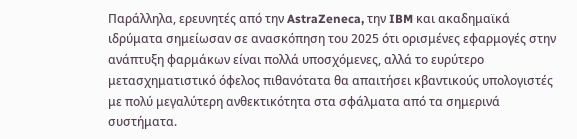Παράλληλα, ερευνητές από την AstraZeneca, την IBM και ακαδημαϊκά ιδρύματα σημείωσαν σε ανασκόπηση του 2025 ότι ορισμένες εφαρμογές στην ανάπτυξη φαρμάκων είναι πολλά υποσχόμενες, αλλά το ευρύτερο μετασχηματιστικό όφελος πιθανότατα θα απαιτήσει κβαντικούς υπολογιστές με πολύ μεγαλύτερη ανθεκτικότητα στα σφάλματα από τα σημερινά συστήματα.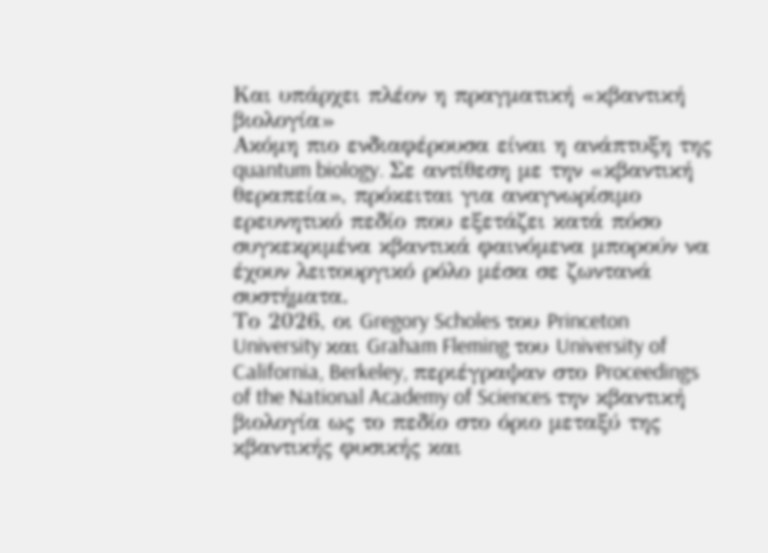Και υπάρχει πλέον η πραγματική «κβαντική βιολογία»
Ακόμη πιο ενδιαφέρουσα είναι η ανάπτυξη της quantum biology. Σε αντίθεση με την «κβαντική θεραπεία», πρόκειται για αναγνωρίσιμο ερευνητικό πεδίο που εξετάζει κατά πόσο συγκεκριμένα κβαντικά φαινόμενα μπορούν να έχουν λειτουργικό ρόλο μέσα σε ζωντανά συστήματα.
Το 2026, οι Gregory Scholes του Princeton University και Graham Fleming του University of California, Berkeley, περιέγραψαν στο Proceedings of the National Academy of Sciences την κβαντική βιολογία ως το πεδίο στο όριο μεταξύ της κβαντικής φυσικής και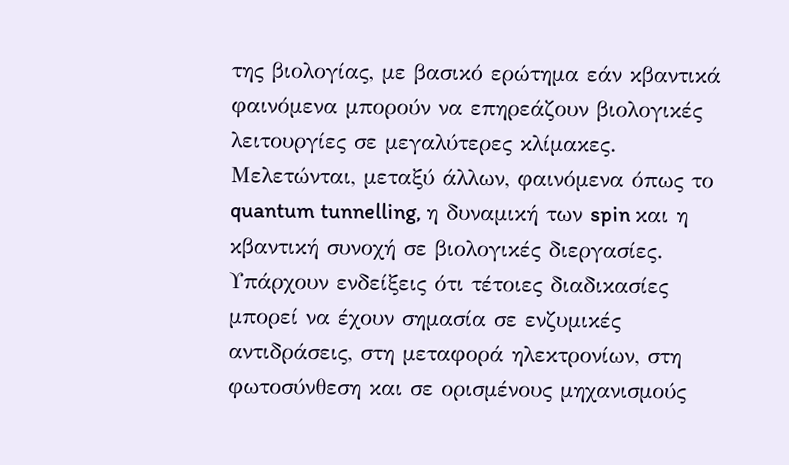της βιολογίας, με βασικό ερώτημα εάν κβαντικά φαινόμενα μπορούν να επηρεάζουν βιολογικές λειτουργίες σε μεγαλύτερες κλίμακες.
Μελετώνται, μεταξύ άλλων, φαινόμενα όπως το quantum tunnelling, η δυναμική των spin και η κβαντική συνοχή σε βιολογικές διεργασίες. Υπάρχουν ενδείξεις ότι τέτοιες διαδικασίες μπορεί να έχουν σημασία σε ενζυμικές αντιδράσεις, στη μεταφορά ηλεκτρονίων, στη φωτοσύνθεση και σε ορισμένους μηχανισμούς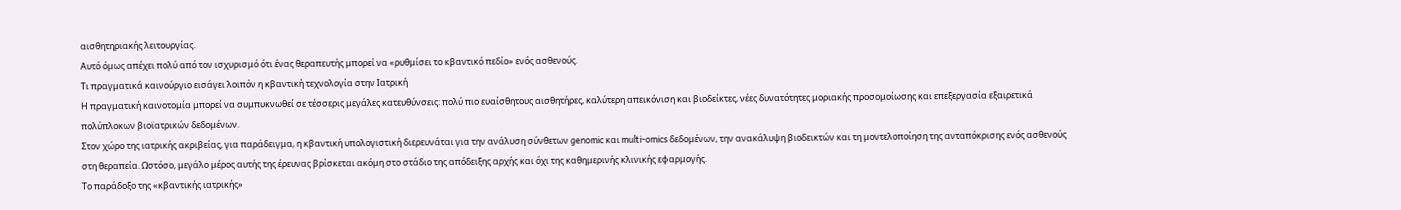αισθητηριακής λειτουργίας.
Αυτό όμως απέχει πολύ από τον ισχυρισμό ότι ένας θεραπευτής μπορεί να «ρυθμίσει το κβαντικό πεδίο» ενός ασθενούς.
Τι πραγματικά καινούργιο εισάγει λοιπόν η κβαντική τεχνολογία στην Ιατρική
Η πραγματική καινοτομία μπορεί να συμπυκνωθεί σε τέσσερις μεγάλες κατευθύνσεις: πολύ πιο ευαίσθητους αισθητήρες, καλύτερη απεικόνιση και βιοδείκτες, νέες δυνατότητες μοριακής προσομοίωσης και επεξεργασία εξαιρετικά πολύπλοκων βιοϊατρικών δεδομένων.
Στον χώρο της ιατρικής ακριβείας, για παράδειγμα, η κβαντική υπολογιστική διερευνάται για την ανάλυση σύνθετων genomic και multi-omics δεδομένων, την ανακάλυψη βιοδεικτών και τη μοντελοποίηση της ανταπόκρισης ενός ασθενούς στη θεραπεία. Ωστόσο, μεγάλο μέρος αυτής της έρευνας βρίσκεται ακόμη στο στάδιο της απόδειξης αρχής και όχι της καθημερινής κλινικής εφαρμογής.
Το παράδοξο της «κβαντικής ιατρικής»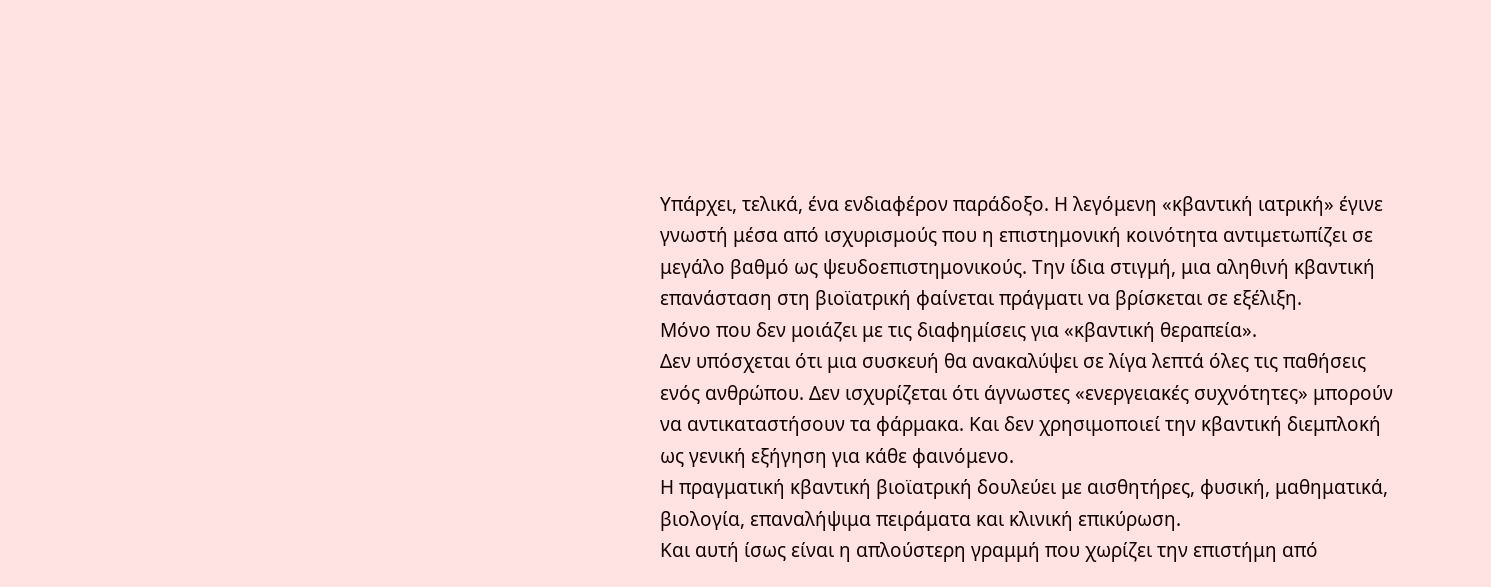Υπάρχει, τελικά, ένα ενδιαφέρον παράδοξο. Η λεγόμενη «κβαντική ιατρική» έγινε γνωστή μέσα από ισχυρισμούς που η επιστημονική κοινότητα αντιμετωπίζει σε μεγάλο βαθμό ως ψευδοεπιστημονικούς. Την ίδια στιγμή, μια αληθινή κβαντική επανάσταση στη βιοϊατρική φαίνεται πράγματι να βρίσκεται σε εξέλιξη.
Μόνο που δεν μοιάζει με τις διαφημίσεις για «κβαντική θεραπεία».
Δεν υπόσχεται ότι μια συσκευή θα ανακαλύψει σε λίγα λεπτά όλες τις παθήσεις ενός ανθρώπου. Δεν ισχυρίζεται ότι άγνωστες «ενεργειακές συχνότητες» μπορούν να αντικαταστήσουν τα φάρμακα. Και δεν χρησιμοποιεί την κβαντική διεμπλοκή ως γενική εξήγηση για κάθε φαινόμενο.
Η πραγματική κβαντική βιοϊατρική δουλεύει με αισθητήρες, φυσική, μαθηματικά, βιολογία, επαναλήψιμα πειράματα και κλινική επικύρωση.
Και αυτή ίσως είναι η απλούστερη γραμμή που χωρίζει την επιστήμη από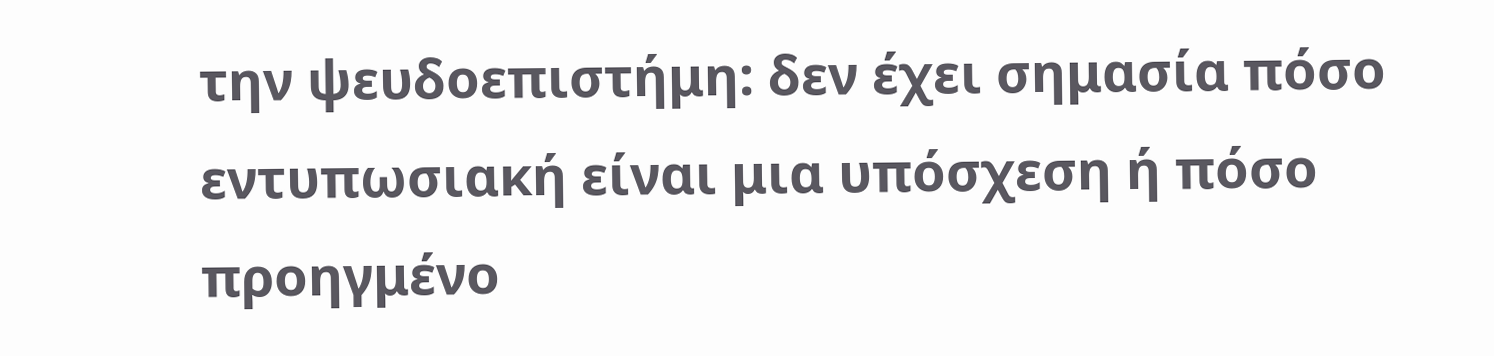την ψευδοεπιστήμη: δεν έχει σημασία πόσο εντυπωσιακή είναι μια υπόσχεση ή πόσο προηγμένο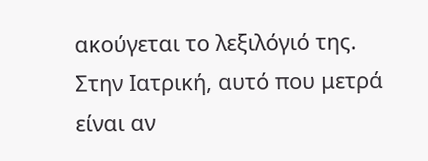ακούγεται το λεξιλόγιό της. Στην Ιατρική, αυτό που μετρά είναι αν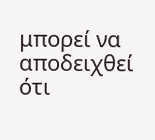μπορεί να αποδειχθεί ότι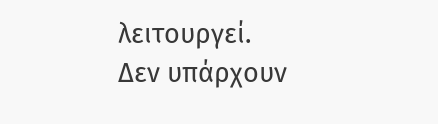λειτουργεί.
Δεν υπάρχουν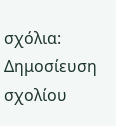σχόλια:
Δημοσίευση σχολίου